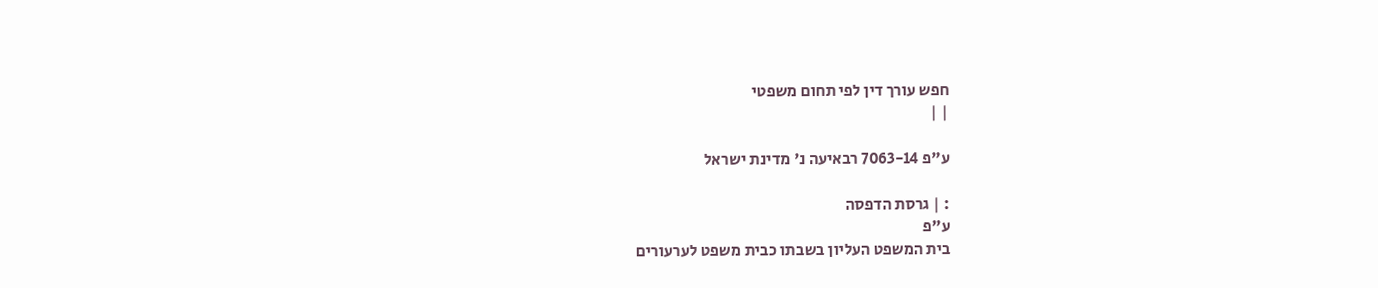חפש עורך דין לפי תחום משפטי
| |

ע"פ 7063-14 רבאיעה נ' מדינת ישראל

: | גרסת הדפסה
ע"פ
בית המשפט העליון בשבתו כבית משפט לערעורים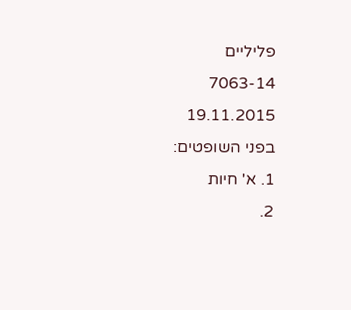פליליים
7063-14
19.11.2015
בפני השופטים:
1. א' חיות
2.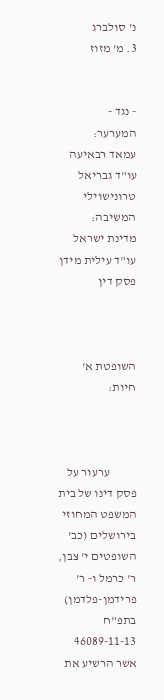נ' סולברג
3. מ' מזוז


- נגד -
המערער:
עמאד רבאיעה
עו"ד גבריאל טרונישוילי
המשיבה:
מדינת ישראל
עו"ד עילית מידן
פסק דין



השופטת א' חיות:



           ערעור על פסק דינו של בית המשפט המחוזי בירושלים (כב' השופטים י' צבן, ר' כרמל ו- ר' פרידמן-פלדמן) בתפ"ח 46089-11-13 אשר הרשיע את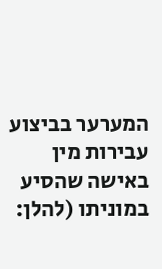המערער בביצוע עבירות מין באישה שהסיע במוניתו (להלן: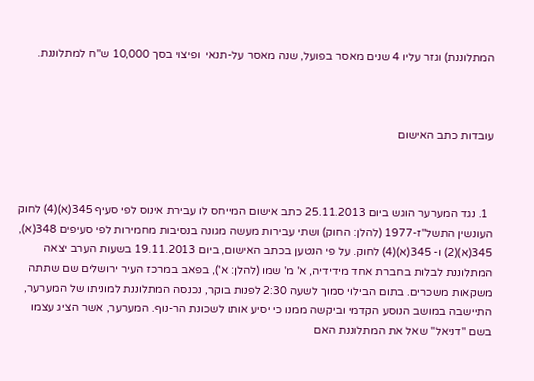המתלוננת) וגזר עליו 4 שנים מאסר בפועל, שנה מאסר על-תנאי  ופיצוי בסך 10,000 ש"ח למתלוננת.



עובדות כתב האישום



  1. נגד המערער הוגש ביום 25.11.2013 כתב אישום המייחס לו עבירת אינוס לפי סעיף 345(א)(4) לחוק העונשין התשל"ז-1977 (להלן: החוק) ושתי עבירות מעשה מגונה בנסיבות מחמירות לפי סעיפים 348(א), 345(א)(2) ו- 345(א)(4) לחוק. על פי הנטען בכתב האישום, ביום 19.11.2013 בשעות הערב יצאה המתלוננת לבלות בחברת אחד מידידיה, א' מ' שמו (להלן: א'), בפאב במרכז העיר ירושלים שם שתתה משקאות משכרים. בתום הבילוי סמוך לשעה 2:30 לפנות בוקר, נכנסה המתלוננת למוניתו של המערער, התיישבה במושב הנוסע הקדמי וביקשה ממנו כי יסיע אותו לשכונת הר-נוף. המערער, אשר הציג עצמו בשם "דניאל" שאל את המתלוננת האם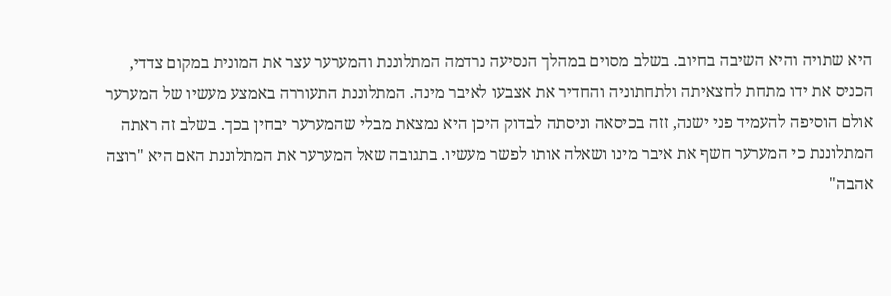היא שתויה והיא השיבה בחיוב. בשלב מסוים במהלך הנסיעה נרדמה המתלוננת והמערער עצר את המונית במקום צדדי, הכניס את ידו מתחת לחצאיתה ולתחתוניה והחדיר את אצבעו לאיבר מינה. המתלוננת התעוררה באמצע מעשיו של המערער אולם הוסיפה להעמיד פני ישנה, זזה בכיסאה וניסתה לבדוק היכן היא נמצאת מבלי שהמערער יבחין בכך. בשלב זה ראתה המתלוננת כי המערער חשף את איבר מינו ושאלה אותו לפשר מעשיו. בתגובה שאל המערער את המתלוננת האם היא "רוצה אהבה"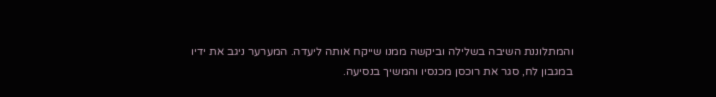והמתלוננת השיבה בשלילה וביקשה ממנו שייקח אותה ליעדה. המערער ניגב את ידיו במגבון לח, סגר את רוכסן מכנסיו והמשיך בנסיעה.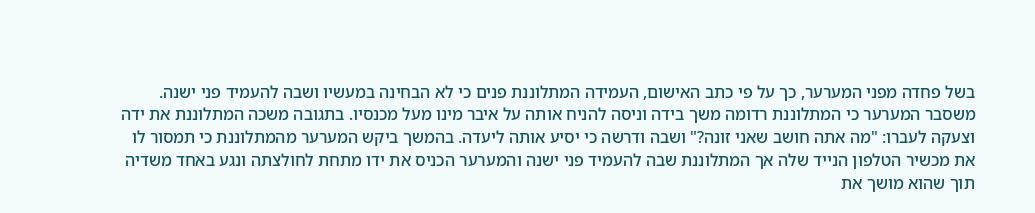בשל פחדה מפני המערער, כך על פי כתב האישום, העמידה המתלוננת פנים כי לא הבחינה במעשיו ושבה להעמיד פני ישנה. משסבר המערער כי המתלוננת רדומה משך בידה וניסה להניח אותה על איבר מינו מעל מכנסיו. בתגובה משכה המתלוננת את ידה וצעקה לעברו: "מה אתה חושב שאני זונה?" ושבה ודרשה כי יסיע אותה ליעדה. בהמשך ביקש המערער מהמתלוננת כי תמסור לו את מכשיר הטלפון הנייד שלה אך המתלוננת שבה להעמיד פני ישנה והמערער הכניס את ידו מתחת לחולצתה ונגע באחד משדיה תוך שהוא מושך את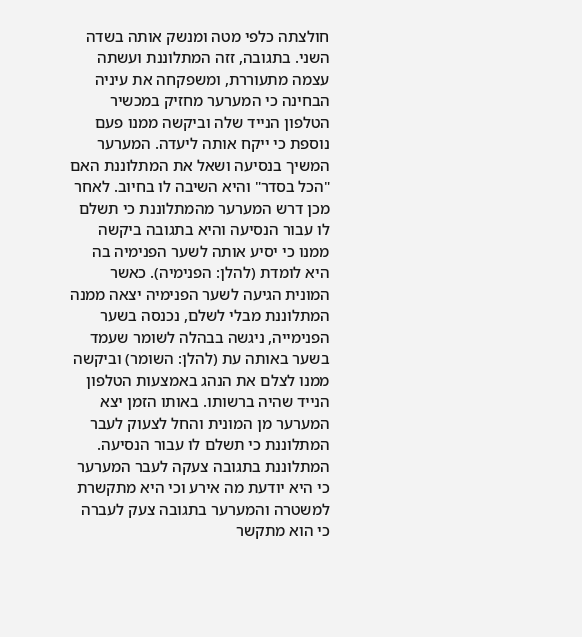חולצתה כלפי מטה ומנשק אותה בשדה השני. בתגובה, זזה המתלוננת ועשתה עצמה מתעוררת, ומשפקחה את עיניה הבחינה כי המערער מחזיק במכשיר הטלפון הנייד שלה וביקשה ממנו פעם נוספת כי ייקח אותה ליעדה. המערער המשיך בנסיעה ושאל את המתלוננת האם "הכל בסדר" והיא השיבה לו בחיוב. לאחר מכן דרש המערער מהמתלוננת כי תשלם לו עבור הנסיעה והיא בתגובה ביקשה ממנו כי יסיע אותה לשער הפנימיה בה היא לומדת (להלן: הפנימיה). כאשר המונית הגיעה לשער הפנימיה יצאה ממנה המתלוננת מבלי לשלם, נכנסה בשער הפנימייה, ניגשה בבהלה לשומר שעמד בשער באותה עת (להלן: השומר) וביקשה ממנו לצלם את הנהג באמצעות הטלפון הנייד שהיה ברשותו. באותו הזמן יצא המערער מן המונית והחל לצעוק לעבר המתלוננת כי תשלם לו עבור הנסיעה. המתלוננת בתגובה צעקה לעבר המערער כי היא יודעת מה אירע וכי היא מתקשרת למשטרה והמערער בתגובה צעק לעברה כי הוא מתקשר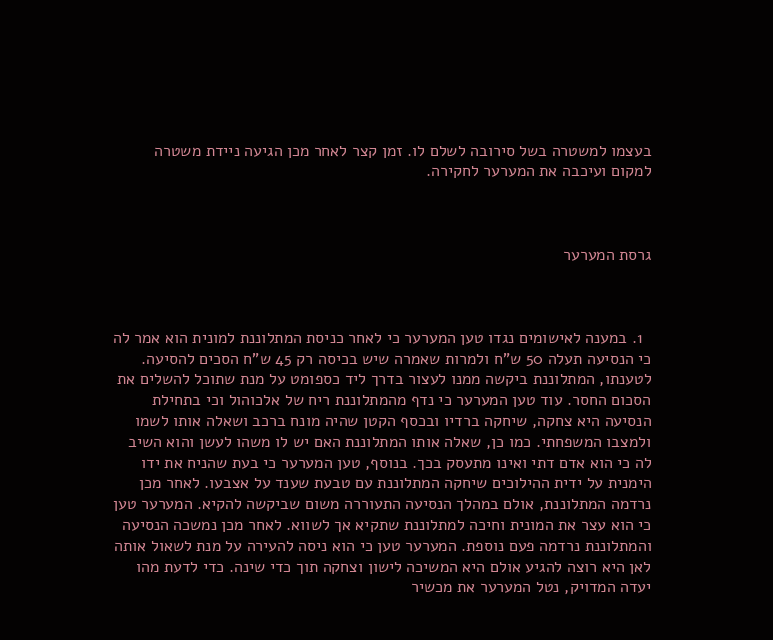בעצמו למשטרה בשל סירובה לשלם לו. זמן קצר לאחר מכן הגיעה ניידת משטרה למקום ועיכבה את המערער לחקירה.



גרסת המערער



  1. במענה לאישומים נגדו טען המערער כי לאחר כניסת המתלוננת למונית הוא אמר לה כי הנסיעה תעלה 50 ש"ח ולמרות שאמרה שיש בכיסה רק 45 ש"ח הסכים להסיעה. לטענתו, המתלוננת ביקשה ממנו לעצור בדרך ליד כספומט על מנת שתוכל להשלים את הסכום החסר. עוד טען המערער כי נדף מהמתלוננת ריח של אלכוהול וכי בתחילת הנסיעה היא צחקה, שיחקה ברדיו ובכסף הקטן שהיה מונח ברכב ושאלה אותו לשמו ולמצבו המשפחתי. כמו כן, שאלה אותו המתלוננת האם יש לו משהו לעשן והוא השיב לה כי הוא אדם דתי ואינו מתעסק בכך. בנוסף, טען המערער כי בעת שהניח את ידו הימנית על ידית ההילוכים שיחקה המתלוננת עם טבעת שענד על אצבעו. לאחר מכן נרדמה המתלוננת, אולם במהלך הנסיעה התעוררה משום שביקשה להקיא. המערער טען כי הוא עצר את המונית וחיכה למתלוננת שתקיא אך לשווא. לאחר מכן נמשכה הנסיעה והמתלוננת נרדמה פעם נוספת. המערער טען כי הוא ניסה להעירה על מנת לשאול אותה לאן היא רוצה להגיע אולם היא המשיכה לישון וצחקה תוך כדי שינה. כדי לדעת מהו יעדה המדויק, נטל המערער את מכשיר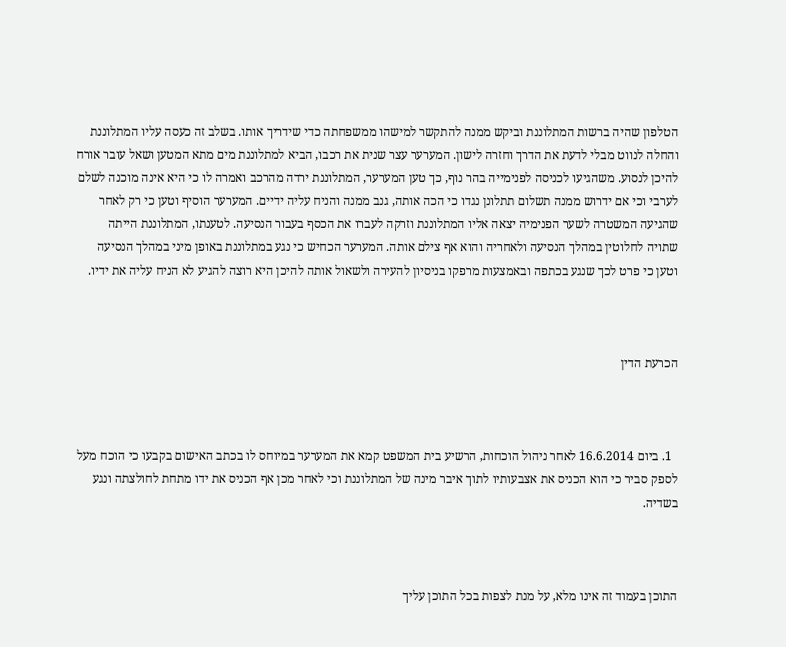הטלפון שהיה ברשות המתלוננת וביקש ממנה להתקשר למישהו ממשפחתה כדי שידריך אותו. בשלב זה כעסה עליו המתלוננת והחלה לנווט מבלי לדעת את הדרך וחזרה לישון. המערער עצר שנית את רכבו, הביא למתלוננת מים מתא המטען ושאל עובר אורח להיכן לנסוע. משהגיעו לכניסה לפנימייה בהר נוף, כך טען המערער, המתלוננת ירדה מהרכב ואמרה לו כי היא אינה מוכנה לשלם לערבי וכי אם ידרוש ממנה תשלום תתלונן נגדו כי הכה אותה, גנב ממנה והניח עליה ידיים. המערער הוסיף וטען כי רק לאחר שהגיעה המשטרה לשער הפנימיה יצאה אליו המתלוננת וזרקה לעברו את הכסף בעבור הנסיעה. לטענתו, המתלוננת הייתה שתויה לחלוטין במהלך הנסיעה ולאחריה והוא אף צילם אותה. המערער הכחיש כי נגע במתלוננת באופן מיני במהלך הנסיעה וטען כי פרט לכך שנגע בכתפה ובאמצעות מרפקו בניסיון להעירה ולשאול אותה להיכן היא רוצה להגיע לא הניח עליה את ידיו.



הכרעת הדין



  1. ביום 16.6.2014 לאחר ניהול הוכחות, הרשיע בית המשפט קמא את המערער במיוחס לו בכתב האישום בקבעו כי הוכח מעל לספק סביר כי הוא הכניס את אצבעותיו לתוך איבר מינה של המתלוננת וכי לאחר מכן אף הכניס את ידו מתחת לחולצתה ונגע בשדיה.



התוכן בעמוד זה אינו מלא, על מנת לצפות בכל התוכן עליך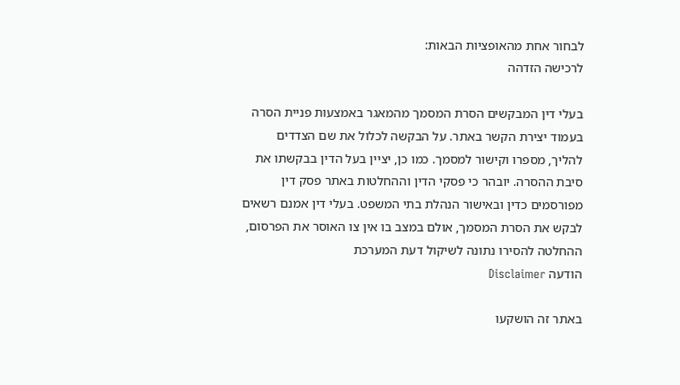לבחור אחת מהאופציות הבאות:
לרכישה הזדהה

בעלי דין המבקשים הסרת המסמך מהמאגר באמצעות פניית הסרה בעמוד יצירת הקשר באתר. על הבקשה לכלול את שם הצדדים להליך, מספרו וקישור למסמך. כמו כן, יציין בעל הדין בבקשתו את סיבת ההסרה. יובהר כי פסקי הדין וההחלטות באתר פסק דין מפורסמים כדין ובאישור הנהלת בתי המשפט. בעלי דין אמנם רשאים לבקש את הסרת המסמך, אולם במצב בו אין צו האוסר את הפרסום, ההחלטה להסירו נתונה לשיקול דעת המערכת
הודעה Disclaimer

באתר זה הושקעו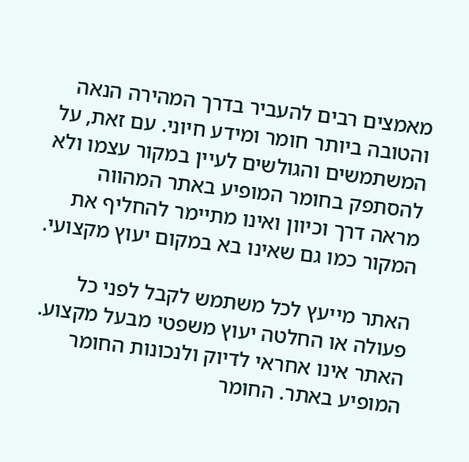מאמצים רבים להעביר בדרך המהירה הנאה והטובה ביותר חומר ומידע חיוני. עם זאת, על המשתמשים והגולשים לעיין במקור עצמו ולא להסתפק בחומר המופיע באתר המהווה מראה דרך וכיוון ואינו מתיימר להחליף את המקור כמו גם שאינו בא במקום יעוץ מקצועי.

האתר מייעץ לכל משתמש לקבל לפני כל פעולה או החלטה יעוץ משפטי מבעל מקצוע. האתר אינו אחראי לדיוק ולנכונות החומר המופיע באתר. החומר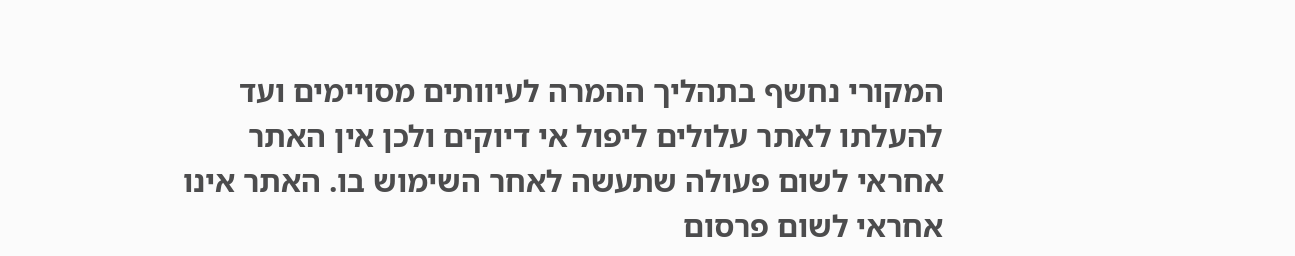המקורי נחשף בתהליך ההמרה לעיוותים מסויימים ועד להעלתו לאתר עלולים ליפול אי דיוקים ולכן אין האתר אחראי לשום פעולה שתעשה לאחר השימוש בו. האתר אינו אחראי לשום פרסום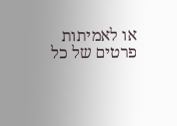או לאמיתות פרטים של כל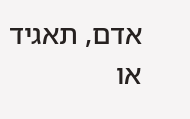אדם, תאגיד או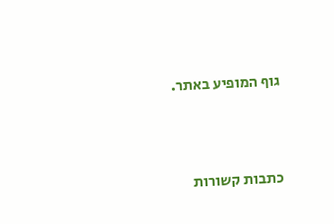גוף המופיע באתר.




כתבות קשורות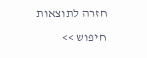חזרה לתוצאות חיפוש >>